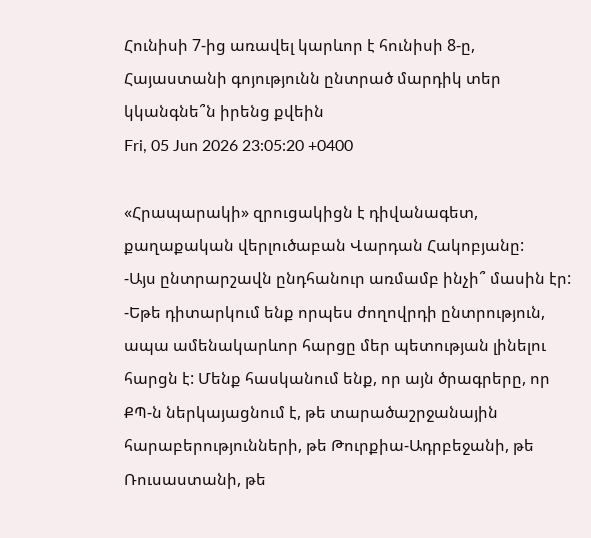Հունիսի 7-ից առավել կարևոր է հունիսի 8-ը, Հայաստանի գոյությունն ընտրած մարդիկ տեր կկանգնե՞ն իրենց քվեին
Fri, 05 Jun 2026 23:05:20 +0400

«Հրապարակի» զրուցակիցն է դիվանագետ, քաղաքական վերլուծաբան Վարդան Հակոբյանը:
-Այս ընտրարշավն ընդհանուր առմամբ ինչի՞ մասին էր:
-Եթե դիտարկում ենք որպես ժողովրդի ընտրություն, ապա ամենակարևոր հարցը մեր պետության լինելու հարցն է: Մենք հասկանում ենք, որ այն ծրագրերը, որ ՔՊ-ն ներկայացնում է, թե տարածաշրջանային հարաբերությունների, թե Թուրքիա-Ադրբեջանի, թե Ռուսաստանի, թե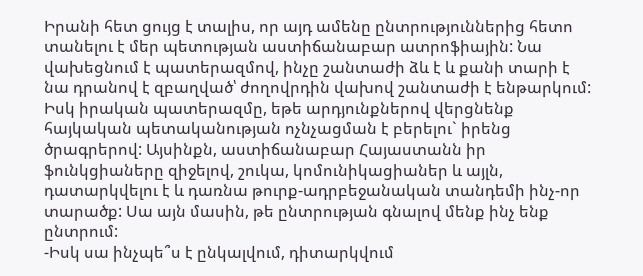Իրանի հետ ցույց է տալիս, որ այդ ամենը ընտրություններից հետո տանելու է մեր պետության աստիճանաբար ատրոֆիային: Նա վախեցնում է պատերազմով, ինչը շանտաժի ձև է և քանի տարի է նա դրանով է զբաղված՝ ժողովրդին վախով շանտաժի է ենթարկում: Իսկ իրական պատերազմը, եթե արդյունքներով վերցնենք հայկական պետականության ոչնչացման է բերելու` իրենց ծրագրերով: Այսինքն, աստիճանաբար Հայաստանն իր ֆունկցիաները զիջելով, շուկա, կոմունիկացիաներ և այլն, դատարկվելու է և դառնա թուրք-ադրբեջանական տանդեմի ինչ-որ տարածք: Սա այն մասին, թե ընտրության գնալով մենք ինչ ենք ընտրում:
-Իսկ սա ինչպե՞ս է ընկալվում, դիտարկվում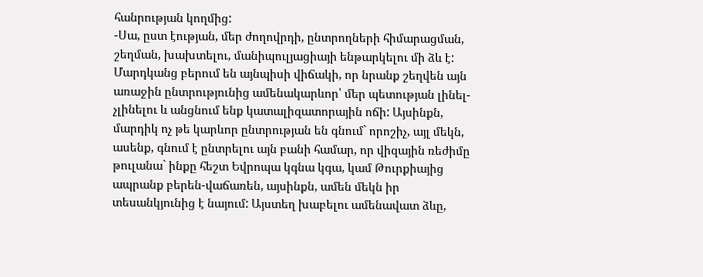հանրության կողմից:
-Սա, ըստ էության, մեր ժողովրդի, ընտրողների հիմարացման, շեղման, խախտելու, մանիպուլյացիայի ենթարկելու մի ձև է: Մարդկանց բերում են այնպիսի վիճակի, որ նրանք շեղվեն այն առաջին ընտրությունից ամենակարևոր՝ մեր պետության լինել-չլինելու և անցնում ենք կատալիզատորային ոճի: Այսինքն, մարդիկ ոչ թե կարևոր ընտրության են գնում` որոշիչ, այլ մեկն, ասենք, գնում է ընտրելու այն բանի համար, որ վիզային ռեժիմը թուլանա` ինքը հեշտ Եվրոպա կգնա կգա, կամ Թուրքիայից ապրանք բերեն-վաճառեն, այսինքն, ամեն մեկն իր տեսանկյունից է նայում: Այստեղ խաբելու ամենավատ ձևը,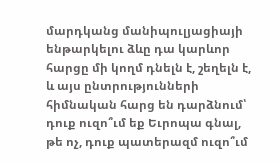մարդկանց մանիպուլյացիայի ենթարկելու ձևը դա կարևոր հարցը մի կողմ դնելն է, շեղելն է, և այս ընտրությունների հիմնական հարց են դարձնում՝ դուք ուզո՞ւմ եք Եւրոպա գնալ, թե ոչ, դուք պատերազմ ուզո՞ւմ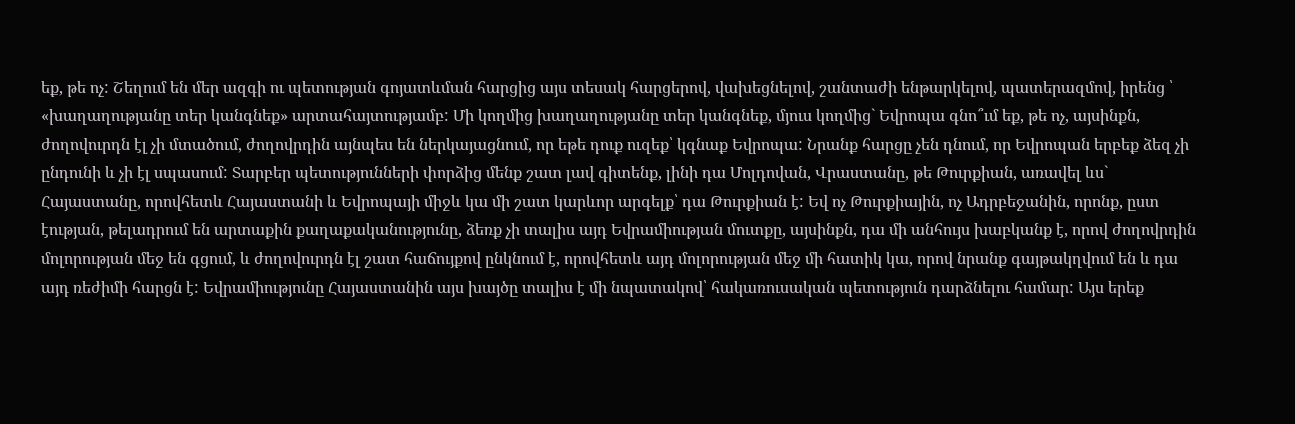եք, թե ոչ: Շեղում են մեր ազգի ու պետության գոյատևման հարցից այս տեսակ հարցերով, վախեցնելով, շանտաժի ենթարկելով, պատերազմով, իրենց ՝ «խաղաղությանը տեր կանգնեք» արտահայտությամբ: Մի կողմից խաղաղությանը տեր կանգնեք, մյուս կողմից` Եվրոպա գնո՞ւմ եք, թե ոչ, այսինքն, ժողովուրդն էլ չի մտածում, ժողովրդին այնպես են ներկայացնում, որ եթե դուք ուզեք՝ կգնաք Եվրոպա: Նրանք հարցը չեն դնում, որ Եվրոպան երբեք ձեզ չի ընդունի և չի էլ սպասում: Տարբեր պետությունների փորձից մենք շատ լավ գիտենք, լինի դա Մոլդովան, Վրաստանը, թե Թուրքիան, առավել ևս` Հայաստանը, որովհետև Հայաստանի և Եվրոպայի միջև կա մի շատ կարևոր արգելք՝ դա Թուրքիան է: Եվ ոչ Թուրքիային, ոչ Ադրբեջանին, որոնք, ըստ էության, թելադրում են արտաքին քաղաքականությունը, ձեռք չի տալիս այդ Եվրամիության մուտքը, այսինքն, դա մի անհույս խաբկանք է, որով ժողովրդին մոլորության մեջ են գցում, և ժողովուրդն էլ շատ հաճույքով ընկնում է, որովհետև այդ մոլորության մեջ մի հատիկ կա, որով նրանք գայթակղվում են և դա այդ ռեժիմի հարցն է: Եվրամիությունը Հայաստանին այս խայծը տալիս է մի նպատակով՝ հակառուսական պետություն դարձնելու համար: Այս երեք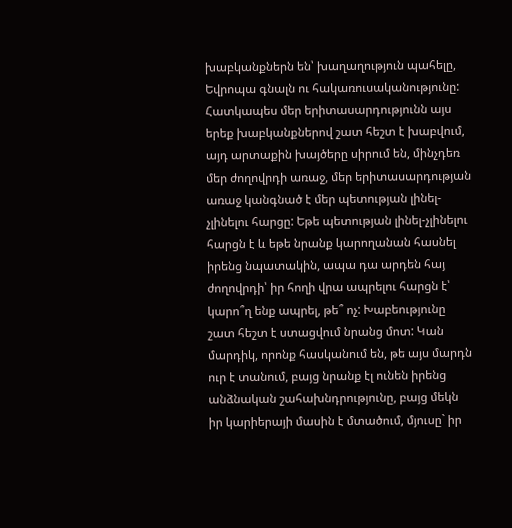խաբկանքներն են՝ խաղաղություն պահելը, Եվրոպա գնալն ու հակառուսականությունը: Հատկապես մեր երիտասարդությունն այս երեք խաբկանքներով շատ հեշտ է խաբվում, այդ արտաքին խայծերը սիրում են, մինչդեռ մեր ժողովրդի առաջ, մեր երիտասարդության առաջ կանգնած է մեր պետության լինել-չլինելու հարցը: Եթե պետության լինել-չլինելու հարցն է և եթե նրանք կարողանան հասնել իրենց նպատակին, ապա դա արդեն հայ ժողովրդի՝ իր հողի վրա ապրելու հարցն է՝ կարո՞ղ ենք ապրել, թե՞ ոչ: Խաբեությունը շատ հեշտ է ստացվում նրանց մոտ: Կան մարդիկ, որոնք հասկանում են, թե այս մարդն ուր է տանում, բայց նրանք էլ ունեն իրենց անձնական շահախնդրությունը, բայց մեկն իր կարիերայի մասին է մտածում, մյուսը` իր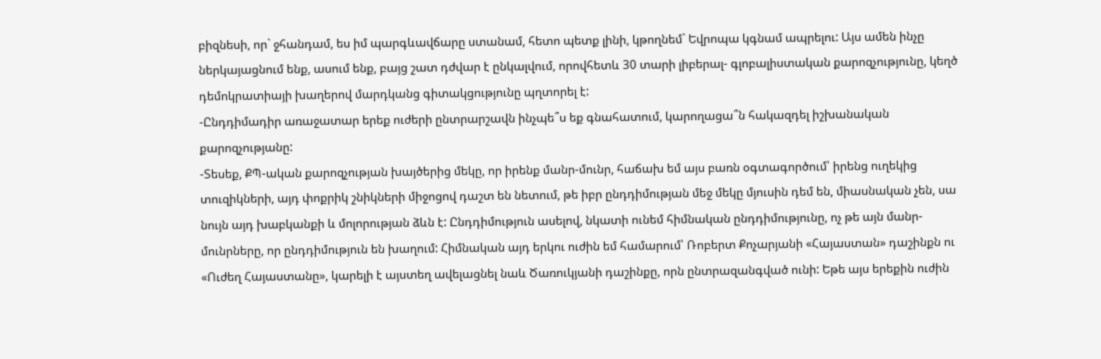բիզնեսի, որ` ջհանդամ, ես իմ պարգևավճարը ստանամ, հետո պետք լինի, կթողնեմ` Եվրոպա կգնամ ապրելու: Այս ամեն ինչը ներկայացնում ենք, ասում ենք, բայց շատ դժվար է ընկալվում, որովհետև 30 տարի լիբերալ- գլոբալիստական քարոզչությունը, կեղծ դեմոկրատիայի խաղերով մարդկանց գիտակցությունը պղտորել է:
-Ընդդիմադիր առաջատար երեք ուժերի ընտրարշավն ինչպե՞ս եք գնահատում, կարողացա՞ն հակազդել իշխանական քարոզչությանը:
-Տեսեք, ՔՊ-ական քարոզչության խայծերից մեկը, որ իրենք մանր-մունր, հաճախ եմ այս բառն օգտագործում՝ իրենց ուղեկից տուզիկների, այդ փոքրիկ շնիկների միջոցով դաշտ են նետում, թե իբր ընդդիմության մեջ մեկը մյուսին դեմ են, միասնական չեն, սա նույն այդ խաբկանքի և մոլորության ձևն է: Ընդդիմություն ասելով, նկատի ունեմ հիմնական ընդդիմությունը, ոչ թե այն մանր-մունրները, որ ընդդիմություն են խաղում: Հիմնական այդ երկու ուժին եմ համարում՝ Ռոբերտ Քոչարյանի «Հայաստան» դաշինքն ու «Ուժեղ Հայաստանը», կարելի է այստեղ ավելացնել նաև Ծառուկյանի դաշինքը, որն ընտրազանգված ունի: Եթե այս երեքին ուժին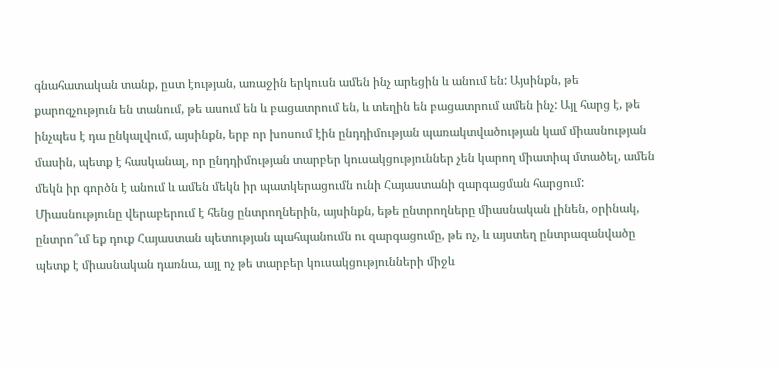գնահատական տանք, ըստ էության, առաջին երկուսն ամեն ինչ արեցին և անում են: Այսինքն, թե քարոզչություն են տանում, թե ասում են և բացատրում են, և տեղին են բացատրում ամեն ինչ: Այլ հարց է, թե ինչպես է դա ընկալվում, այսինքն, երբ որ խոսում էին ընդդիմության պառակտվածության կամ միասնության մասին, պետք է հասկանալ, որ ընդդիմության տարբեր կուսակցություններ չեն կարող միատիպ մտածել, ամեն մեկն իր գործն է անում և ամեն մեկն իր պատկերացումն ունի Հայաստանի զարգացման հարցում: Միասնությունը վերաբերում է հենց ընտրողներին, այսինքն, եթե ընտրողները միասնական լինեն, օրինակ, ընտրո՞ւմ եք դուք Հայաստան պետության պահպանումն ու զարգացումը, թե ոչ, և այստեղ ընտրազանվածը պետք է միասնական դառնա, այլ ոչ թե տարբեր կուսակցությունների միջև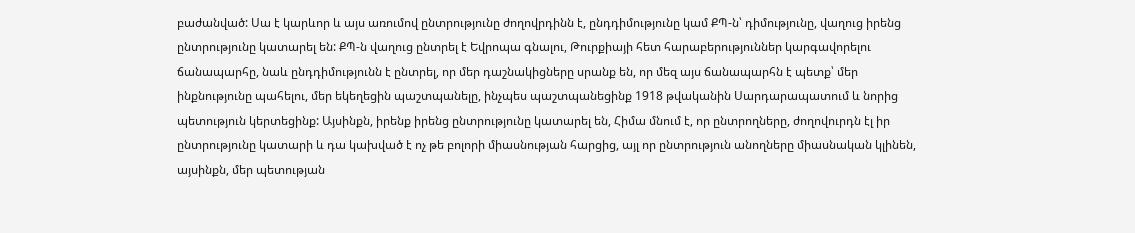բաժանված: Սա է կարևոր և այս առումով ընտրությունը ժողովրդինն է, ընդդիմությունը կամ ՔՊ-ն՝ դիմությունը, վաղուց իրենց ընտրությունը կատարել են: ՔՊ-ն վաղուց ընտրել է Եվրոպա գնալու, Թուրքիայի հետ հարաբերություններ կարգավորելու ճանապարհը, նաև ընդդիմությունն է ընտրել, որ մեր դաշնակիցները սրանք են, որ մեզ այս ճանապարհն է պետք՝ մեր ինքնությունը պահելու, մեր եկեղեցին պաշտպանելը, ինչպես պաշտպանեցինք 1918 թվականին Սարդարապատում և նորից պետություն կերտեցինք: Այսինքն, իրենք իրենց ընտրությունը կատարել են, Հիմա մնում է, որ ընտրողները, ժողովուրդն էլ իր ընտրությունը կատարի և դա կախված է ոչ թե բոլորի միասնության հարցից, այլ որ ընտրություն անողները միասնական կլինեն, այսինքն, մեր պետության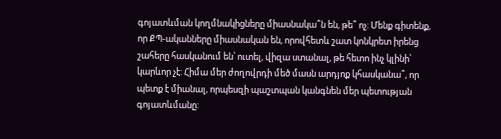գոյատևման կողմնակիցները միասնակա՞ն են, թե՞ ոչ: Մենք գիտենք, որ ՔՊ-ականները միասնական են, որովհետև շատ կոնկրետ իրենց շահերը հասկանում են՝ ուտել, վիզա ստանալ, թե հետո ինչ կլինի՝ կարևոր չէ: Հիմա մեր ժողովրդի մեծ մասն արդյոք կհասկանա՞, որ պետք է միանալ, որպեսզի պաշտպան կանգնեն մեր պետության գոյատևմանը: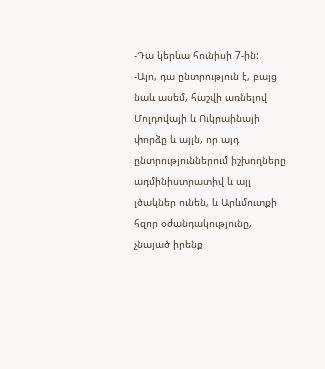-Դա կերևա հունիսի 7-ին:
-Այո, դա ընտրություն է, բայց նաև ասեմ, հաշվի առնելով Մոլդովայի և Ուկրաինայի փորձը և այլն, որ այդ ընտրություններում իշխողները ադմինիստրատիվ և այլ լծակներ ունեն, և Արևմուտքի հզոր օժանդակությունը, չնայած իրենք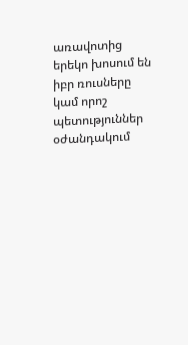առավոտից երեկո խոսում են իբր ռուսները կամ որոշ պետություններ օժանդակում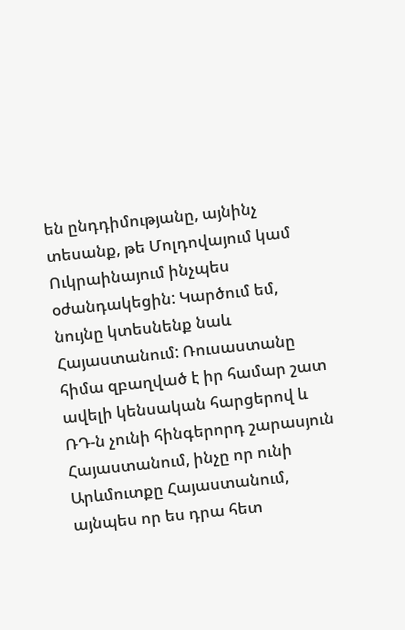են ընդդիմությանը, այնինչ տեսանք, թե Մոլդովայում կամ Ուկրաինայում ինչպես օժանդակեցին: Կարծում եմ, նույնը կտեսնենք նաև Հայաստանում: Ռուսաստանը հիմա զբաղված է իր համար շատ ավելի կենսական հարցերով և ՌԴ-ն չունի հինգերորդ շարասյուն Հայաստանում, ինչը որ ունի Արևմուտքը Հայաստանում, այնպես որ ես դրա հետ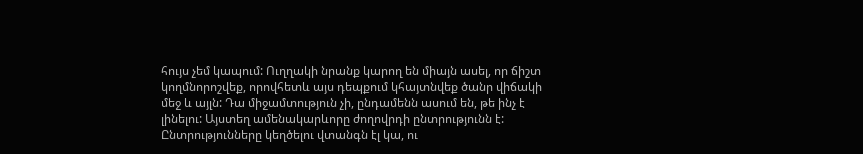հույս չեմ կապում: Ուղղակի նրանք կարող են միայն ասել, որ ճիշտ կողմնորոշվեք, որովհետև այս դեպքում կհայտնվեք ծանր վիճակի մեջ և այլն: Դա միջամտություն չի, ընդամենն ասում են, թե ինչ է լինելու: Այստեղ ամենակարևորը ժողովրդի ընտրությունն է: Ընտրությունները կեղծելու վտանգն էլ կա, ու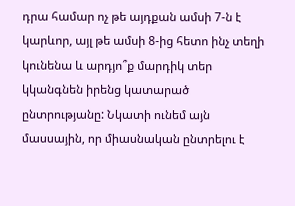դրա համար ոչ թե այդքան ամսի 7-ն է կարևոր, այլ թե ամսի 8-ից հետո ինչ տեղի կունենա և արդյո՞ք մարդիկ տեր կկանգնեն իրենց կատարած ընտրությանը: Նկատի ունեմ այն մասսային, որ միասնական ընտրելու է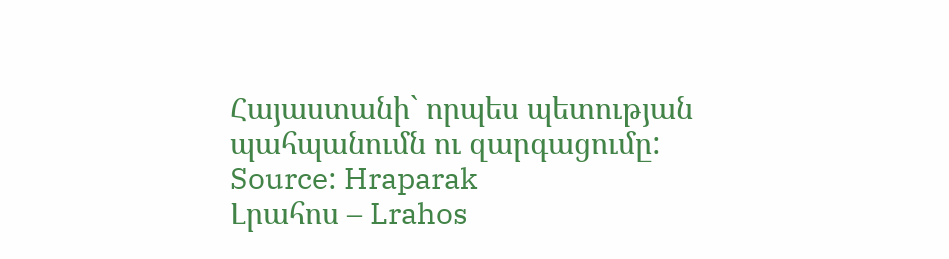Հայաստանի` որպես պետության պահպանումն ու զարգացումը:
Source: Hraparak
Լրահոս – Lrahos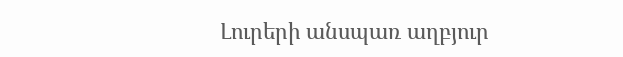Լուրերի անսպառ աղբյուր